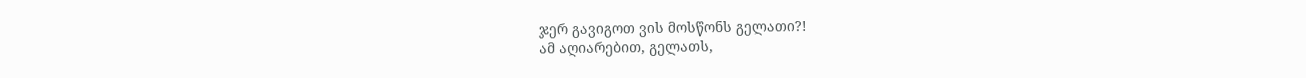ჯერ გავიგოთ ვის მოსწონს გელათი?!
ამ აღიარებით, გელათს,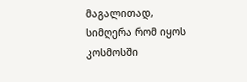მაგალითად, სიმღერა რომ იყოს კოსმოსში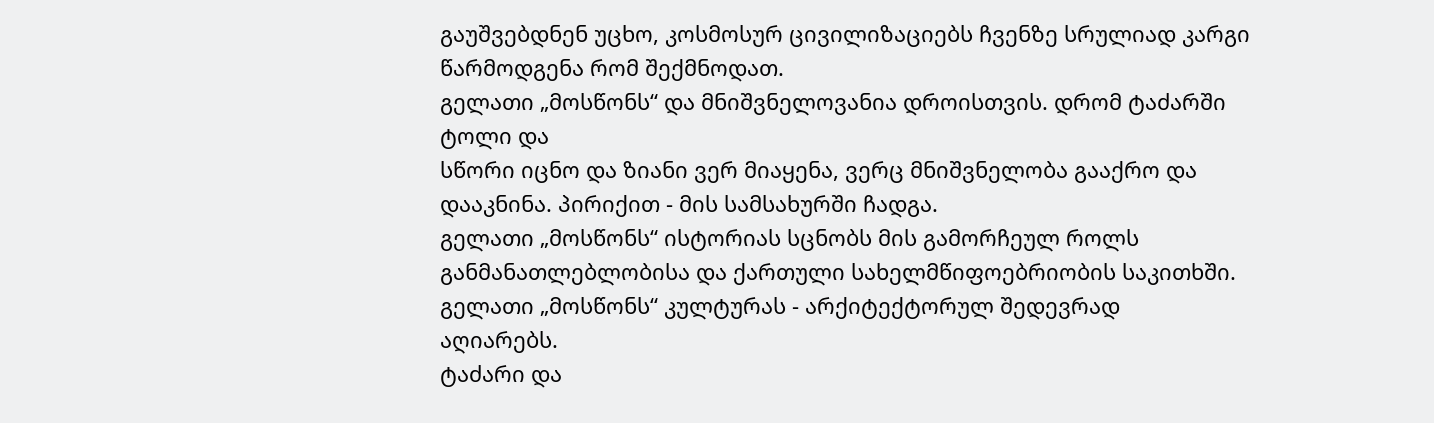გაუშვებდნენ უცხო, კოსმოსურ ცივილიზაციებს ჩვენზე სრულიად კარგი
წარმოდგენა რომ შექმნოდათ.
გელათი „მოსწონს“ და მნიშვნელოვანია დროისთვის. დრომ ტაძარში ტოლი და
სწორი იცნო და ზიანი ვერ მიაყენა, ვერც მნიშვნელობა გააქრო და
დააკნინა. პირიქით - მის სამსახურში ჩადგა.
გელათი „მოსწონს“ ისტორიას სცნობს მის გამორჩეულ როლს
განმანათლებლობისა და ქართული სახელმწიფოებრიობის საკითხში.
გელათი „მოსწონს“ კულტურას - არქიტექტორულ შედევრად
აღიარებს.
ტაძარი და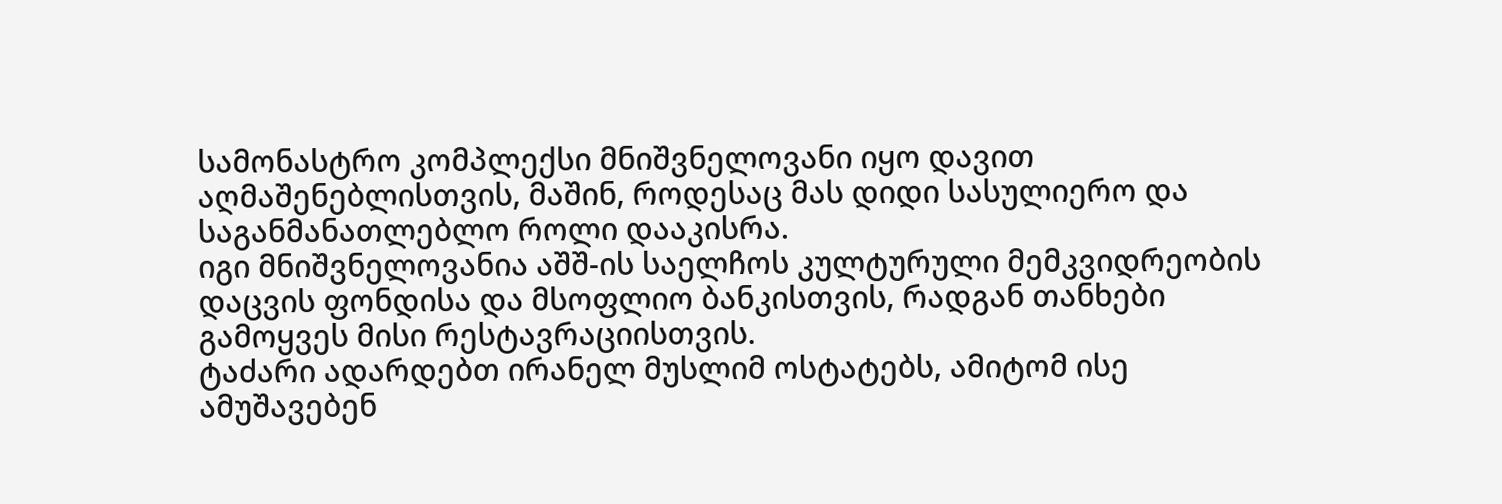სამონასტრო კომპლექსი მნიშვნელოვანი იყო დავით
აღმაშენებლისთვის, მაშინ, როდესაც მას დიდი სასულიერო და
საგანმანათლებლო როლი დააკისრა.
იგი მნიშვნელოვანია აშშ-ის საელჩოს კულტურული მემკვიდრეობის
დაცვის ფონდისა და მსოფლიო ბანკისთვის, რადგან თანხები
გამოყვეს მისი რესტავრაციისთვის.
ტაძარი ადარდებთ ირანელ მუსლიმ ოსტატებს, ამიტომ ისე ამუშავებენ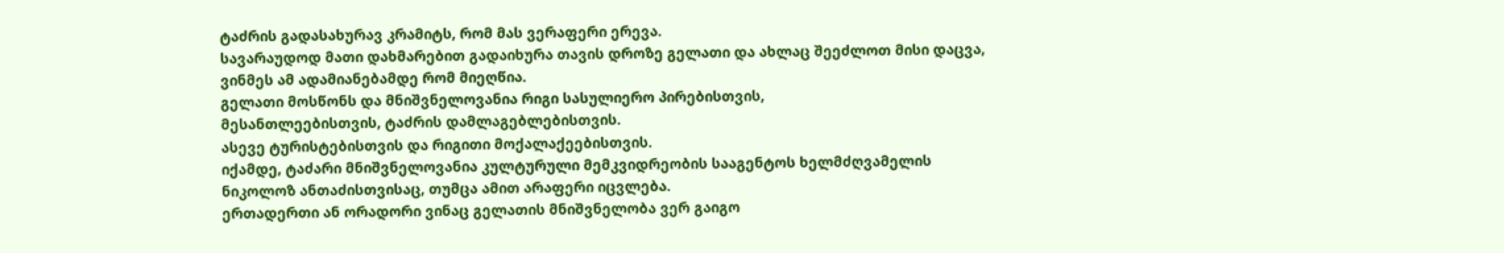ტაძრის გადასახურავ კრამიტს, რომ მას ვერაფერი ერევა.
სავარაუდოდ მათი დახმარებით გადაიხურა თავის დროზე გელათი და ახლაც შეეძლოთ მისი დაცვა, ვინმეს ამ ადამიანებამდე რომ მიეღწია.
გელათი მოსწონს და მნიშვნელოვანია რიგი სასულიერო პირებისთვის,
მესანთლეებისთვის, ტაძრის დამლაგებლებისთვის.
ასევე ტურისტებისთვის და რიგითი მოქალაქეებისთვის.
იქამდე, ტაძარი მნიშვნელოვანია კულტურული მემკვიდრეობის სააგენტოს ხელმძღვამელის ნიკოლოზ ანთაძისთვისაც, თუმცა ამით არაფერი იცვლება.
ერთადერთი ან ორადორი ვინაც გელათის მნიშვნელობა ვერ გაიგო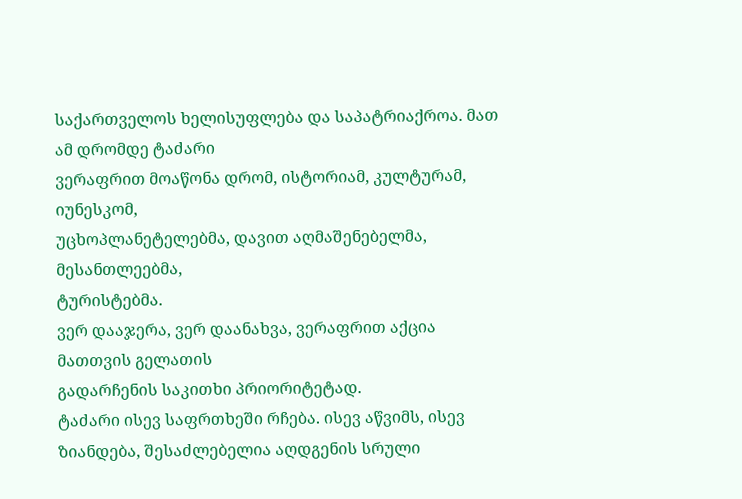საქართველოს ხელისუფლება და საპატრიაქროა. მათ ამ დრომდე ტაძარი
ვერაფრით მოაწონა დრომ, ისტორიამ, კულტურამ, იუნესკომ,
უცხოპლანეტელებმა, დავით აღმაშენებელმა, მესანთლეებმა,
ტურისტებმა.
ვერ დააჯერა, ვერ დაანახვა, ვერაფრით აქცია მათთვის გელათის
გადარჩენის საკითხი პრიორიტეტად.
ტაძარი ისევ საფრთხეში რჩება. ისევ აწვიმს, ისევ ზიანდება, შესაძლებელია აღდგენის სრული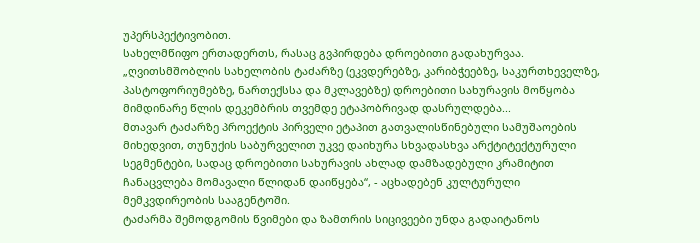უპერსპექტივობით.
სახელმწიფო ერთადერთს, რასაც გვპირდება დროებითი გადახურვაა.
„ღვითსმშობლის სახელობის ტაძარზე (ეკვდერებზე, კარიბჭეებზე, საკურთხეველზე, პასტოფორიუმებზე, ნართექსსა და მკლავებზე) დროებითი სახურავის მოწყობა მიმდინარე წლის დეკემბრის თვემდე ეტაპობრივად დასრულდება...
მთავარ ტაძარზე პროექტის პირველი ეტაპით გათვალისწინებული სამუშაოების
მიხედვით, თუნუქის საბურველით უკვე დაიხურა სხვადასხვა არქტიტექტურული
სეგმენტები, სადაც დროებითი სახურავის ახლად დამზადებული კრამიტით
ჩანაცვლება მომავალი წლიდან დაიწყება“, - აცხადებენ კულტურული
მემკვდირეობის სააგენტოში.
ტაძარმა შემოდგომის წვიმები და ზამთრის სიცივეები უნდა გადაიტანოს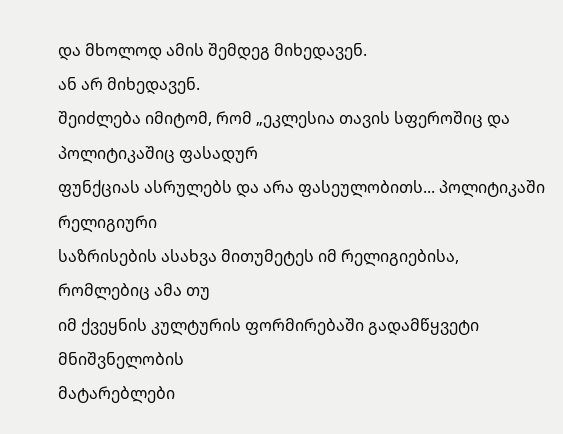და მხოლოდ ამის შემდეგ მიხედავენ.
ან არ მიხედავენ.
შეიძლება იმიტომ, რომ „ეკლესია თავის სფეროშიც და პოლიტიკაშიც ფასადურ
ფუნქციას ასრულებს და არა ფასეულობითს... პოლიტიკაში რელიგიური
საზრისების ასახვა მითუმეტეს იმ რელიგიებისა, რომლებიც ამა თუ
იმ ქვეყნის კულტურის ფორმირებაში გადამწყვეტი მნიშვნელობის
მატარებლები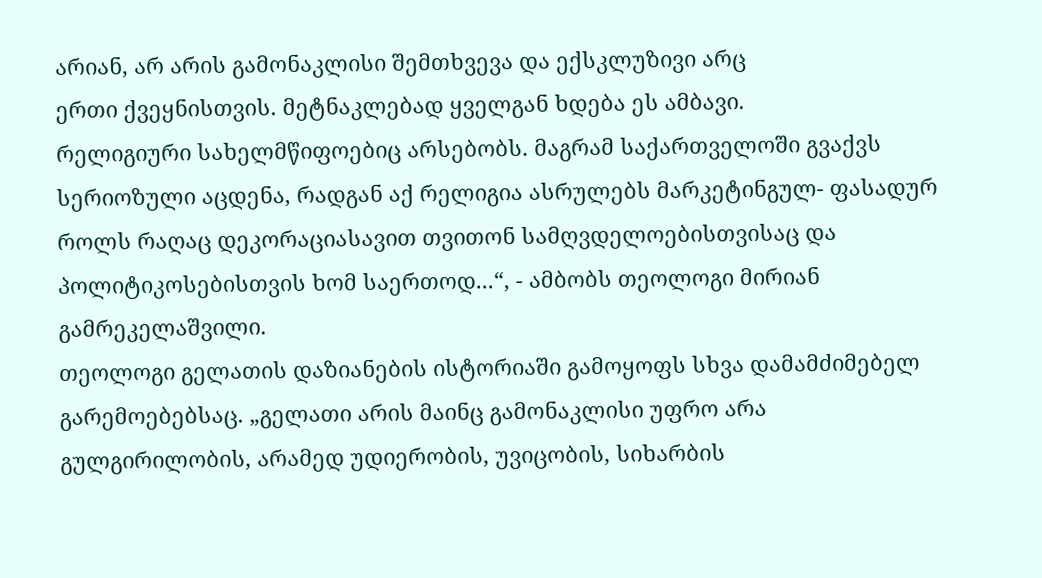არიან, არ არის გამონაკლისი შემთხვევა და ექსკლუზივი არც
ერთი ქვეყნისთვის. მეტნაკლებად ყველგან ხდება ეს ამბავი.
რელიგიური სახელმწიფოებიც არსებობს. მაგრამ საქართველოში გვაქვს
სერიოზული აცდენა, რადგან აქ რელიგია ასრულებს მარკეტინგულ- ფასადურ
როლს რაღაც დეკორაციასავით თვითონ სამღვდელოებისთვისაც და
პოლიტიკოსებისთვის ხომ საერთოდ...“, - ამბობს თეოლოგი მირიან
გამრეკელაშვილი.
თეოლოგი გელათის დაზიანების ისტორიაში გამოყოფს სხვა დამამძიმებელ
გარემოებებსაც. „გელათი არის მაინც გამონაკლისი უფრო არა
გულგირილობის, არამედ უდიერობის, უვიცობის, სიხარბის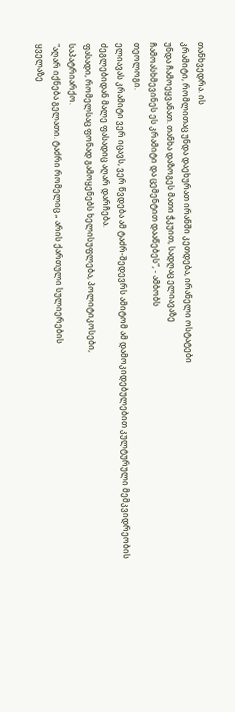თანხვედრა. ის
კრამიტი, რომლითაც უნდა დაეხურათ ირანში კეთდება, ირანელი ოსტატები
უნდა ჩამოეყვანათ. თანხა დაზოგეს მათი ჭკუით, სადღაც ელიავაზე
ჩამოასხმევინეს ეს კრამიტი და ცემენტით დააწებეს“, - ამბობს
თეოლოგი.
ელიავას კრამიტი ვერ იცავს, ვერ წვდება ამ ტაძრ-შედევრს ამიტომ ამ დამოკიდებულებით კულტურული მემკვიდრეობის ძეგლებიდან მალე ფასადიც აღარ დარჩება.
ფასადი, რომელსაც ფონად გამოყენებს ხელისუფლება, პოლიტიკოსები,
საპატრიარქო.
"აღარ იქნება გელათი. ტაძრი რომელიც „ არის ქართული სულიერების
ყველაზე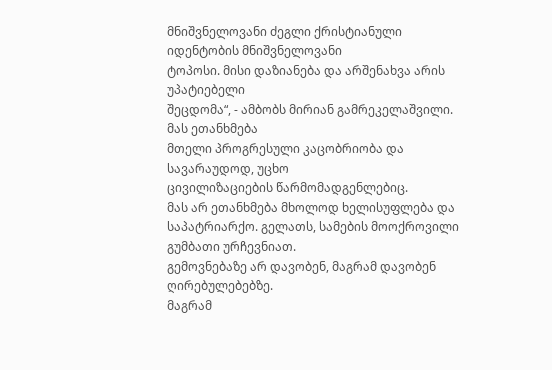მნიშვნელოვანი ძეგლი ქრისტიანული იდენტობის მნიშვნელოვანი
ტოპოსი. მისი დაზიანება და არშენახვა არის უპატიებელი
შეცდომა“, - ამბობს მირიან გამრეკელაშვილი. მას ეთანხმება
მთელი პროგრესული კაცობრიობა და სავარაუდოდ, უცხო
ცივილიზაციების წარმომადგენლებიც.
მას არ ეთანხმება მხოლოდ ხელისუფლება და საპატრიარქო. გელათს, სამების მოოქროვილი გუმბათი ურჩევნიათ.
გემოვნებაზე არ დავობენ, მაგრამ დავობენ ღირებულებებზე.
მაგრამ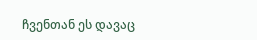ჩვენთან ეს დავაც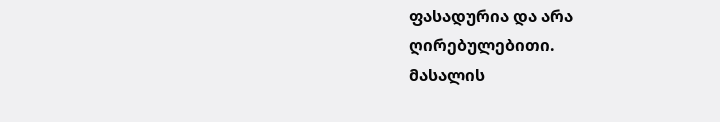ფასადურია და არა
ღირებულებითი.
მასალის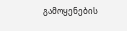გამოყენების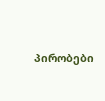პირობები